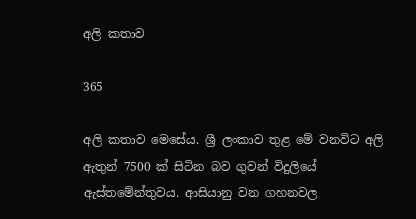අලි කතාව

365

අලි කතාව මෙසේය. ශ්‍රී ලංකාව තුළ මේ වනවිට අලි ඇතුන් 7500 ක් සිටින බව ගුවන් විදුලියේ ඇස්තමේන්තුවය. ආසියානු වන ගහනවල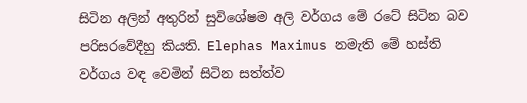සිටින අලින් අතුරින් සුවිශේෂම අලි වර්ගය මේ රටේ සිටින බව පරිසරවේදීහු කියති. Elephas Maximus නමැති මේ හස්ති වර්ගය වඳ වෙමින් සිටින සත්ත්ව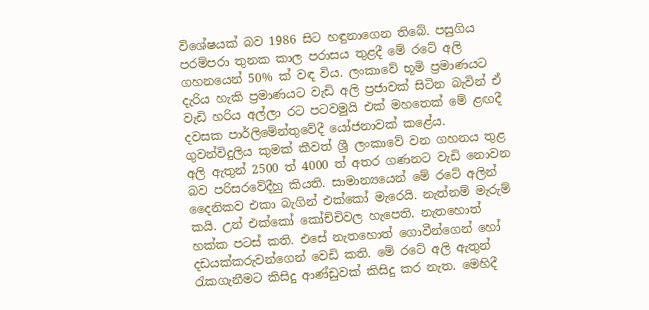විශේෂයක් බව 1986 සිට හඳුනාගෙන තිබේ. පසුගිය පරම්පරා තුනක කාල පරාසය තුළදී මේ රටේ අලි ගහනයෙන් 50% ක් වඳ විය. ලංකාවේ භූමි ප්‍රමාණයට දැරිය හැකි ප්‍රමාණයට වැඩි අලි ප්‍රජාවක් සිටින බැවින් ඒ වැඩි හරිය අල්ලා රට පටවමුයි එක් මහතෙක් මේ ළඟදී දවසක පාර්ලිමේන්තුවේදී යෝජනාවක් කළේය. ගුවන්විදුලිය කුමක් කීවත් ශ්‍රී ලංකාවේ වන ගහනය තුළ අලි ඇතුන් 2500 ත් 4000 ත් අතර ගණනට වැඩි නොවන බව පරිසරවේදීහු කියති. සාමාන්‍යයෙන් මේ රටේ අලින් දෛනිකව එකා බැගින් එක්කෝ මැරෙයි. නැත්නම් මැරුම් කයි. උන් එක්කෝ කෝච්චිවල හැපෙති. නැතහොත් හක්ක පටස් කති. එසේ නැතහොත් ගොවීන්ගෙන් හෝ දඩයක්කරුවන්ගෙන් වෙඩි කති. මේ රටේ අලි ඇතුන් රැකගැනීමට කිසිදු ආණ්ඩුවක් කිසිදු කර නැත. මෙහිදී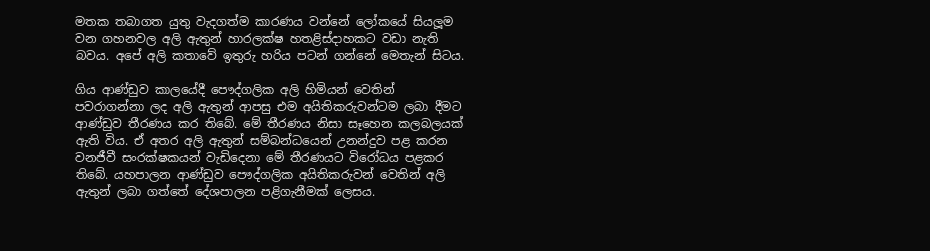මතක තබාගත යුතු වැදගත්ම කාරණය වන්නේ ලෝකයේ සියලූම වන ගහනවල අලි ඇතුන් හාරලක්ෂ හතළිස්දාහකට වඩා නැති බවය. අපේ අලි කතාවේ ඉතුරු හරිය පටන් ගන්නේ මෙතැන් සිටය.

ගිය ආණ්ඩුව කාලයේදී පෞද්ගලික අලි හිමියන් වෙතින් පවරාගන්නා ලද අලි ඇතුන් ආපසු එම අයිතිකරුවන්ටම ලබා දීමට ආණ්ඩුව තීරණය කර තිබේ. මේ තීරණය නිසා සෑහෙන කලබලයක් ඇති විය. ඒ අතර අලි ඇතුන් සම්බන්ධයෙන් උනන්දුව පළ කරන වනජීවී සංරක්ෂකයන් වැඩිදෙනා මේ තීරණයට විරෝධය පළකර තිබේ. යහපාලන ආණ්ඩුව පෞද්ගලික අයිතිකරුවන් වෙතින් අලි ඇතුන් ලබා ගත්තේ දේශපාලන පළිගැනීමක් ලෙසය.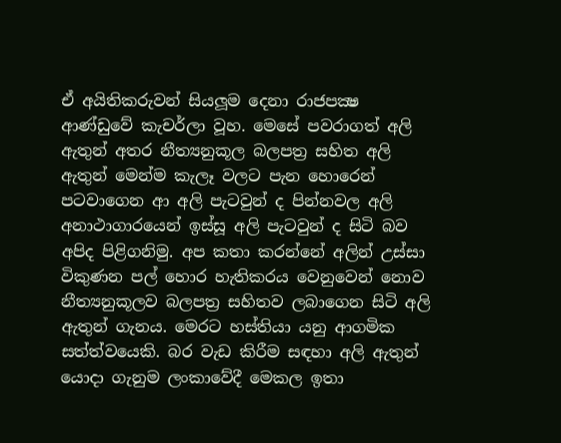ඒ අයිතිකරුවන් සියලූම දෙනා රාජපක්‍ෂ ආණ්ඩුවේ කැචර්ලා වූහ. මෙසේ පවරාගත් අලි ඇතුන් අතර නීත්‍යනුකූල බලපත්‍ර සහිත අලි ඇතුන් මෙන්ම කැලෑ වලට පැන හොරෙන් පටවාගෙන ආ අලි පැටවුන් ද පින්නවල අලි අනාථාගාරයෙන් ඉස්සූ අලි පැටවුන් ද සිටි බව අපිද පිළිගනිමු. අප කතා කරන්නේ අලින් උස්සා විකුණන පල් හොර හැතිකරය වෙනුවෙන් නොව නීත්‍යනුකූලව බලපත්‍ර සහිතව ලබාගෙන සිටි අලි ඇතුන් ගැනය. මෙරට හස්තියා යනු ආගමික සත්ත්වයෙකි. බර වැඩ කිරීම සඳහා අලි ඇතුන් යොදා ගැනුම ලංකාවේදී මෙකල ඉතා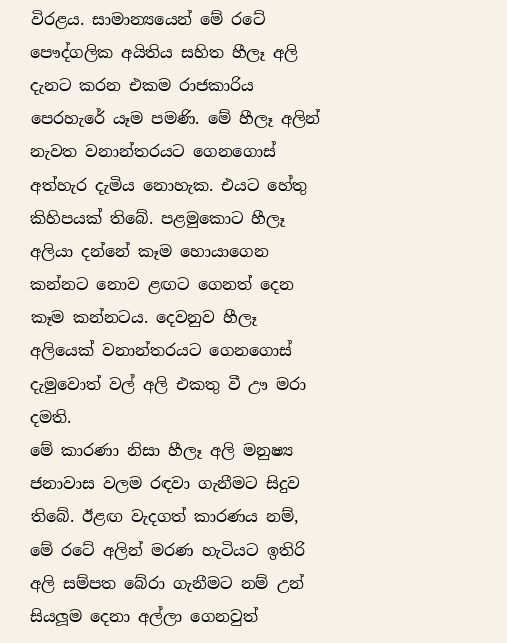විරළය. සාමාන්‍යයෙන් මේ රටේ පෞද්ගලික අයිතිය සහිත හීලෑ අලි දැනට කරන එකම රාජකාරිය පෙරහැරේ යෑම පමණි. මේ හීලෑ අලින් නැවත වනාන්තරයට ගෙනගොස් අත්හැර දැමිය නොහැක. එයට හේතු කිහිපයක් තිබේ. පළමුකොට හීලෑ අලියා දන්නේ කෑම හොයාගෙන කන්නට නොව ළඟට ගෙනත් දෙන කෑම කන්නටය. දෙවනුව හීලෑ අලියෙක් වනාන්තරයට ගෙනගොස් දැමුවොත් වල් අලි එකතු වී ඌ මරා දමති.
මේ කාරණා නිසා හීලෑ අලි මනුෂ්‍ය ජනාවාස වලම රඳවා ගැනීමට සිදුව තිබේ. ඊළඟ වැදගත් කාරණය නම්, මේ රටේ අලින් මරණ හැටියට ඉතිරි අලි සම්පත බේරා ගැනීමට නම් උන් සියලූම දෙනා අල්ලා ගෙනවුත්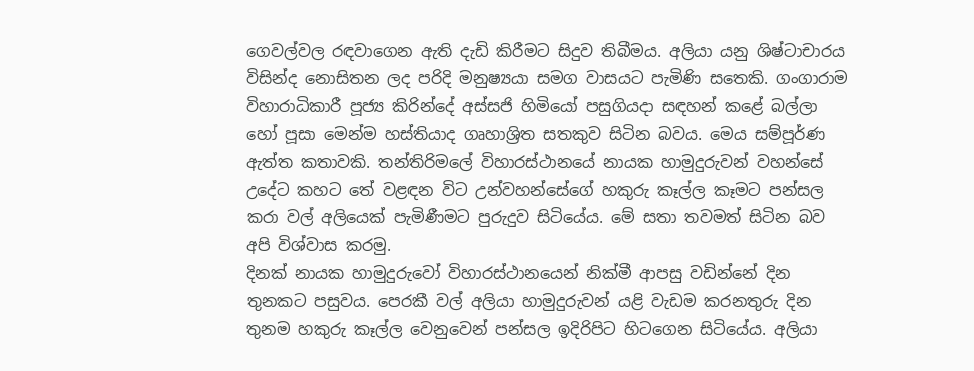ගෙවල්වල රඳවාගෙන ඇති දැඩි කිරීමට සිදුව තිබීමය. අලියා යනු ශිෂ්ටාචාරය විසින්ද නොසිතන ලද පරිදි මනුෂ්‍යයා සමග වාසයට පැමිණි සතෙකි. ගංගාරාම විහාරාධිකාරී පූජ්‍ය කිරින්දේ අස්සජි හිමියෝ පසුගියදා සඳහන් කළේ බල්ලා හෝ පූසා මෙන්ම හස්තියාද ගෘහාශ්‍රිත සතකුව සිටින බවය. මෙය සම්පූර්ණ ඇත්ත කතාවකි. තන්තිරිමලේ විහාරස්ථානයේ නායක හාමුදුරුවන් වහන්සේ උදේට කහට තේ වළඳන විට උන්වහන්සේගේ හකුරු කෑල්ල කෑමට පන්සල කරා වල් අලියෙක් පැමිණීමට පුරුදුව සිටියේය. මේ සතා තවමත් සිටින බව අපි විශ්වාස කරමු.
දිනක් නායක හාමුදුරුවෝ විහාරස්ථානයෙන් නික්මී ආපසු වඩින්නේ දින තුනකට පසුවය. පෙරකී වල් අලියා හාමුදුරුවන් යළි වැඩම කරනතුරු දින තුනම හකුරු කෑල්ල වෙනුවෙන් පන්සල ඉදිරිපිට හිටගෙන සිටියේය. අලියා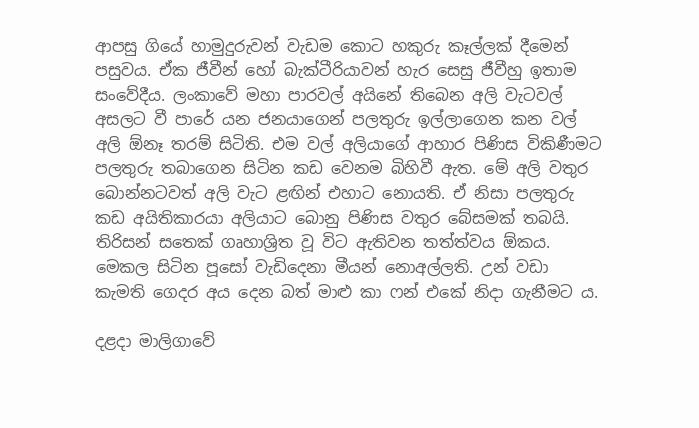ආපසු ගියේ හාමුදුරුවන් වැඩම කොට හකුරු කෑල්ලක් දීමෙන් පසුවය. ඒක ජීවීන් හෝ බැක්ටීරියාවන් හැර සෙසු ජීවීහු ඉතාම සංවේදීය. ලංකාවේ මහා පාරවල් අයිනේ තිබෙන අලි වැටවල් අසලට වී පාරේ යන ජනයාගෙන් පලතුරු ඉල්ලාගෙන කන වල් අලි ඕනෑ තරම් සිටිති. එම වල් අලියාගේ ආහාර පිණිස විකිණීමට පලතුරු තබාගෙන සිටින කඩ වෙනම බිහිවී ඇත. මේ අලි වතුර බොන්නටවත් අලි වැට ළඟින් එහාට නොයති. ඒ නිසා පලතුරු කඩ අයිතිකාරයා අලියාට බොනු පිණිස වතුර බේසමක් තබයි. තිරිසන් සතෙක් ගෘහාශ්‍රිත වූ විට ඇතිවන තත්ත්වය ඕකය. මෙකල සිටින පූසෝ වැඩිදෙනා මීයන් නොඅල්ලති. උන් වඩා කැමති ගෙදර අය දෙන බත් මාළු කා ෆන් එකේ නිදා ගැනීමට ය.

දළදා මාලිගාවේ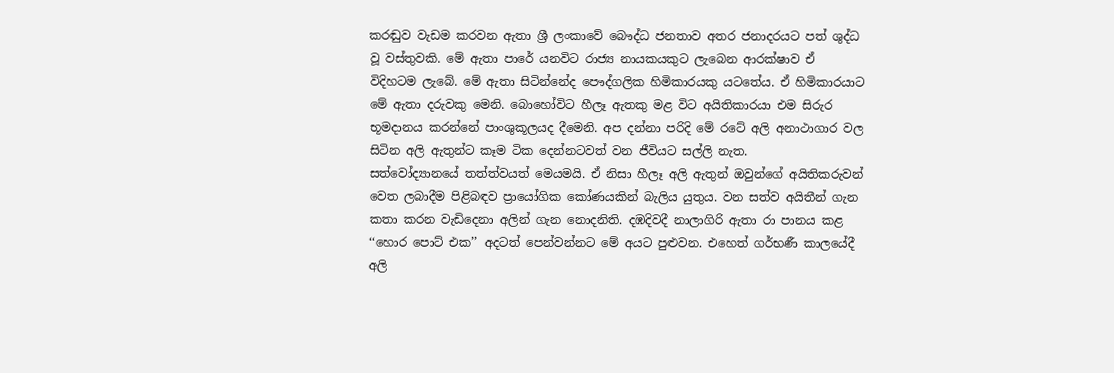කරඬුව වැඩම කරවන ඇතා ශ්‍රී ලංකාවේ බෞද්ධ ජනතාව අතර ජනාදරයට පත් ශුද්ධ වූ වස්තුවකි. මේ ඇතා පාරේ යනවිට රාජ්‍ය නායකයකුට ලැබෙන ආරක්ෂාව ඒ විදිහටම ලැබේ. මේ ඇතා සිටින්නේද පෞද්ගලික හිමිකාරයකු යටතේය. ඒ හිමිකාරයාට මේ ඇතා දරුවකු මෙනි. බොහෝවිට හීලෑ ඇතකු මළ විට අයිතිකාරයා එම සිරුර භූමදානය කරන්නේ පාංශුකූලයද දීමෙනි. අප දන්නා පරිදි මේ රටේ අලි අනාථාගාර වල සිටින අලි ඇතුන්ට කෑම ටික දෙන්නටවත් වන ජීවියට සල්ලි නැත.
සත්වෝද්‍යානයේ තත්ත්වයත් මෙයමයි. ඒ නිසා හීලෑ අලි ඇතුන් ඔවුන්ගේ අයිතිකරුවන් වෙත ලබාදීම පිළිබඳව ප්‍රායෝගික කෝණයකින් බැලිය යුතුය. වන සත්ව අයිතීන් ගැන කතා කරන වැඩිදෙනා අලින් ගැන නොදනිති. දඹදිවදී නාලාගිරි ඇතා රා පානය කළ ‘‘හොර පොට් එක’’ අදටත් පෙන්වන්නට මේ අයට පුළුවන. එහෙත් ගර්භණී කාලයේදී අලි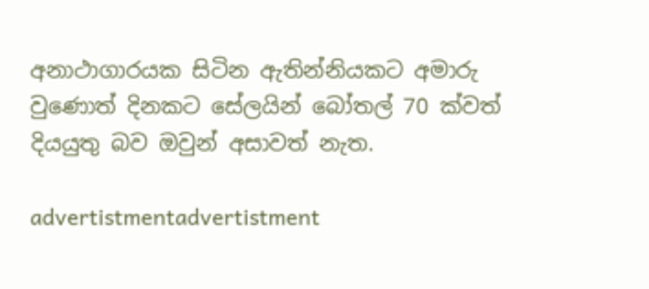අනාථාගාරයක සිටින ඇතින්නියකට අමාරු වුණොත් දිනකට සේලයින් බෝතල් 70 ක්වත් දියයුතු බව ඔවුන් අසාවත් නැත.

advertistmentadvertistment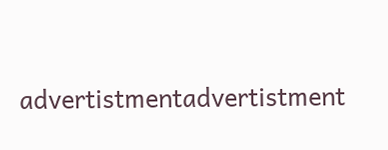advertistmentadvertistment